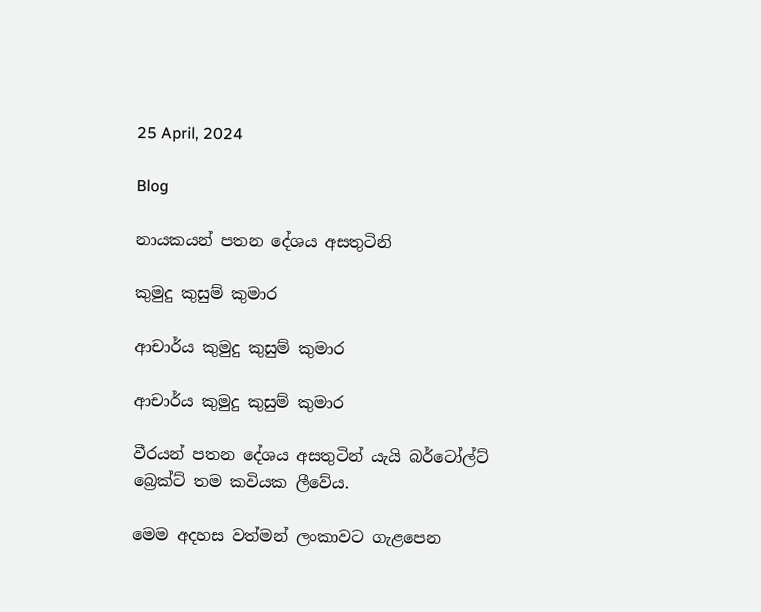25 April, 2024

Blog

නායකයන් පතන දේශය අසතුටිනි

කුමුදු කුසුම් කුමාර

ආචාර්ය කුමුදු කුසුම් කුමාර

ආචාර්ය කුමුදු කුසුම් කුමාර

වීරයන් පතන දේශය අසතුටින් යැයි බර්ටෝල්ට් බ්‍රෙක්ට් තම කවියක ලීවේය.

මෙම අදහස වත්මන් ලංකාවට ගැළපෙන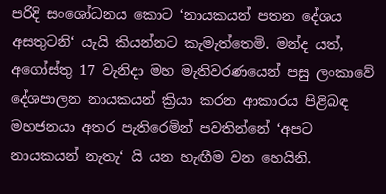පරිදි සංශෝධනය කොට ‘නායකයන් පතන දේශය අසතුටනි‘ යැයි කියන්නට කැමැත්තෙමි. මන්ද යත්, අගෝස්තු 17 වැනිදා මහ මැතිවරණයෙන් පසු ලංකාවේ දේශපාලන නායකයන් ක්‍රියා කරන ආකාරය පිළිබඳ මහජනයා අතර පැතිරෙමින් පවතින්නේ ‘අපට නායකයන් නැතැ‘ යි යන හැඟීම වන හෙයිනි.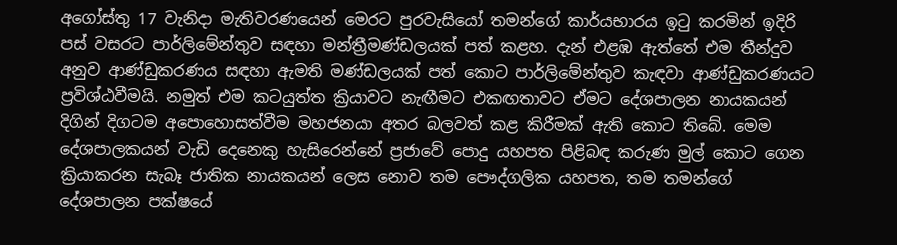අගෝස්තු 17 වැනිදා මැතිවරණයෙන් මෙරට පුරවැසියෝ තමන්ගේ කාර්යභාරය ඉටු කරමින් ඉදිරි පස් වසරට පාර්ලිමේන්තුව සඳහා මන්ත්‍රීමණ්ඩලයක් පත් කළහ. දැන් එළඹ ඇත්තේ එම තීන්දුව අනුව ආණ්ඩුකරණය සඳහා ඇමති මණ්ඩලයක් පත් කොට පාර්ලිමේන්තුව කැඳවා ආණ්ඩුකරණයට ප්‍රවිශ්ඨවීමයි. නමුත් එම කටයුත්ත ක්‍රියාවට නැඟීමට එකඟතාවට ඒමට දේශපාලන නායකයන් දිගින් දිගටම අපොහොසත්වීම මහජනයා අතර බලවත් කළ කිරීමක් ඇති කොට තිබේ. මෙම දේශපාලකයන් වැඩි දෙනෙකු හැසිරෙන්නේ ප්‍රජාවේ පොදු යහපත පිළිබඳ කරුණ මුල් කොට ගෙන ක්‍රියාකරන සැබෑ ජාතික නායකයන් ලෙස නොව තම පෞද්ගලික යහපත, තම තමන්ගේ දේශපාලන පක්ෂයේ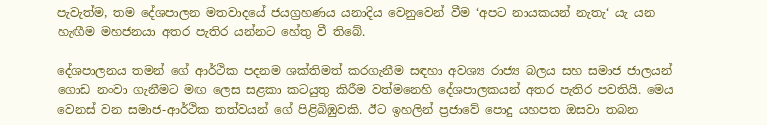පැවැත්ම, තම දේශපාලන මතවාදයේ ජයග්‍රහණය යනාදිය වෙනුවෙන් වීම ‘අපට නායකයන් නැතැ‘ යැ යන හැඟීම මහජනයා අතර පැතිර යන්නට හේතු වී තිබේ.

දේශපාලනය තමන් ගේ ආර්ථික පදනම ශක්තිමත් කරගැනීම සඳහා අවශ්‍ය රාජ්‍ය බලය සහ සමාජ ජාලයන් ගොඩ නංවා ගැනීමට මඟ ලෙස සළකා කටයුතු කිරීම වත්මනෙහි දේශපාලකයන් අතර පැතිර පවතියි. මෙය වෙනස් වන සමාජ-ආර්ථික තත්වයන් ගේ පිළිබිඹුවකි. ඊට ඉහලින් ප්‍රජාවේ පොදු යහපත ඔසවා තබන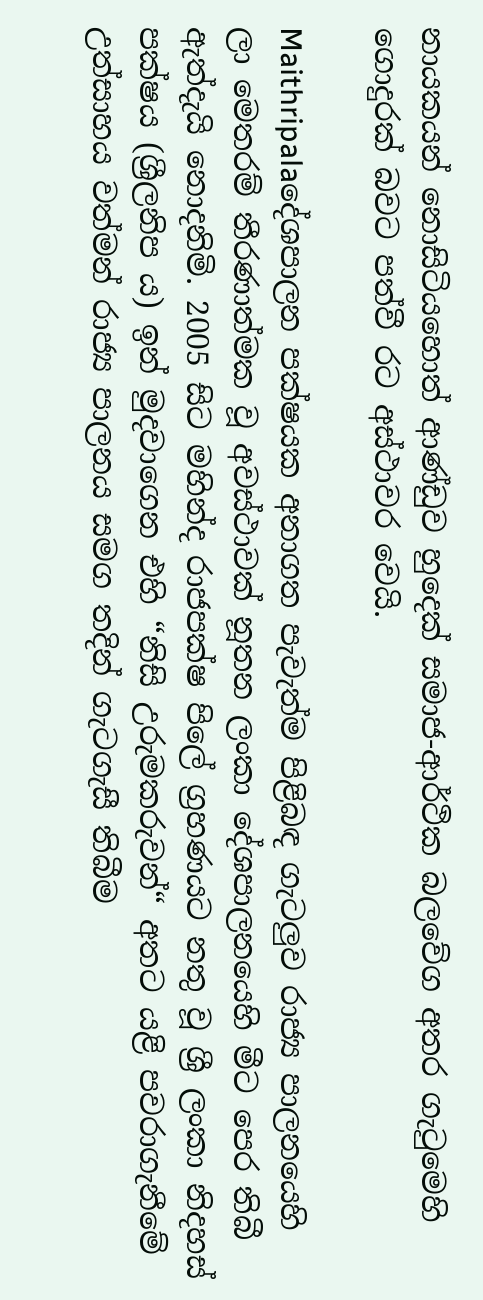නායකයන් නොසිටියහොත් ආණ්ඩුව හුදෙක් සමාජ-ආර්ථික බලවේග අතර ගැටුමෙහි ගොදුරක් බවට පත්වී රට අස්ථාවර වෙයි.

Maithripalaදේශපාලන පක්ෂයක අනාගත පැවැත්ම පිළිබඳ ගැටලුව රාජ්‍ය පාලනයෙහි ලා මෙතරම් තීරණාත්මක වූ අවස්ථාවක් නූතන ලංකා දේශපාලන‍යෙහි මීට පෙර තිබී ඇත්දැයි නොදනිමි. 2005 සිට මහින්ද රාජපක්ෂ පිලේ ග්‍රහණයට නතු වූ ශ්‍රී ලංකා නිදහස් පක්ෂය (ශ්‍රීලනිප ය) ඉන් මුදවාගෙන එහි “නිසි උරුමකරුවන්“ අතට යළි පවරාගැනීමේ උත්සාහය වත්මන් රාජ්‍ය පාලනය සමග තදින් ගැටගැසී තිබීම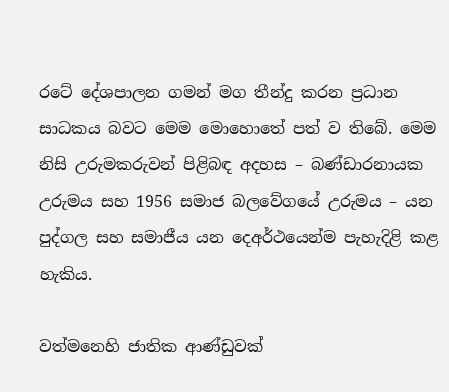රටේ දේශපාලන ගමන් මග තීන්දු කරන ප්‍රධාන සාධකය බවට මෙම මොහොතේ පත් ව තිබේ. මෙම නිසි උරුමකරුවන් පිළිබඳ අදහස – බණ්ඩාරනායක උරුමය සහ 1956 සමාජ බලවේගයේ උරුමය – යන පුද්ගල සහ සමාජීය යන දෙඅර්ථයෙන්ම පැහැදිළි කළ හැකිය.

වත්මනෙහි ජාතික ආණ්ඩුවක්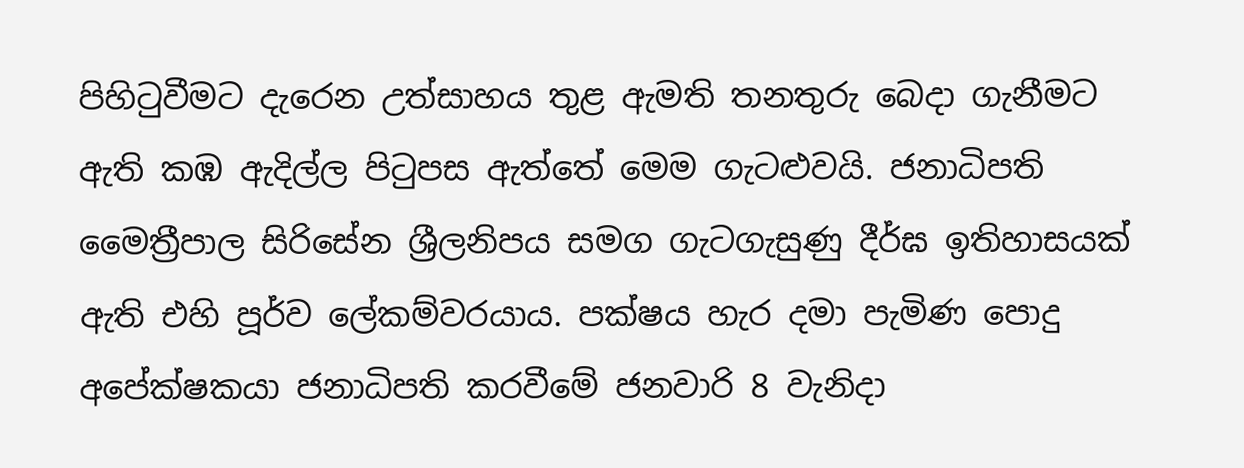පිහිටුවීමට දැරෙන උත්සාහය තුළ ඇමති තනතුරු බෙදා ගැනීමට ඇති කඹ ඇදිල්ල පිටුපස ඇත්තේ මෙම ගැටළුවයි. ජනාධිපති මෛත්‍රීපාල සිරිසේන ශ්‍රීලනිපය සමග ගැටගැසුණු දීර්ඝ ඉතිහාසයක් ඇති එහි පූර්ව ලේකම්වරයාය. පක්ෂය හැර දමා පැමිණ පොදු අපේක්ෂකයා ජනාධිපති කරවීමේ ජනවාරි 8 වැනිදා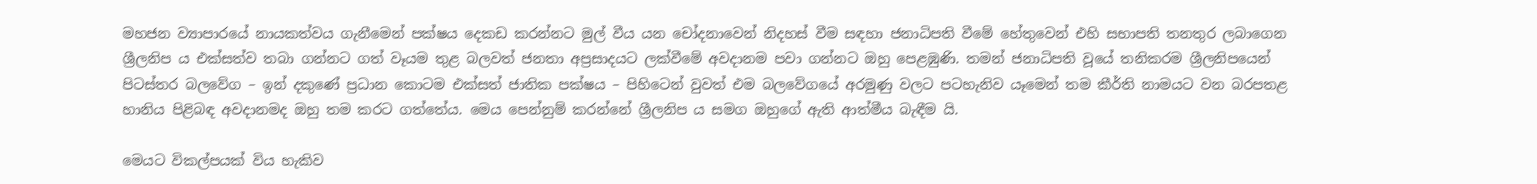මහජන ව්‍යාපාරයේ නායකත්වය ගැනීමෙන් පක්ෂය දෙකඩ කරන්නට මුල් වීය යන චෝදනාවෙන් නිදහස් වීම සඳහා ජනාධිපති වීමේ හේතුවෙන් එහි සභාපති තනතුර ලබාගෙන ශ්‍රීලනිප ය එක්සත්ව තබා ගන්නට ගත් වෑයම තුළ බලවත් ජනතා අප්‍රසාදයට ලක්වීමේ අවදානම පවා ගන්නට ඔහු පෙළඹුණි. තමන් ජනාධිපති වූයේ තනිකරම ශ්‍රීලනිපයෙන් පිටස්තර බලවේග – ඉන් දකුණේ ප්‍රධාන කොටම එක්සත් ජාතික පක්ෂය – පිහිටෙන් වුවත් එම බලවේගයේ අරමුණු වලට පටහැනිව යෑමෙන් තම කීර්ති නාමයට වන බරපතළ හානිය පිළිබඳ අවදානමද ඔහු තම කරට ගත්තේය. මෙය පෙන්නුම් කරන්නේ ශ්‍රීලනිප ය සමග ඔහුගේ ඇති ආත්මීය බැඳීම යි.

මෙයට විකල්පයක් විය හැකිව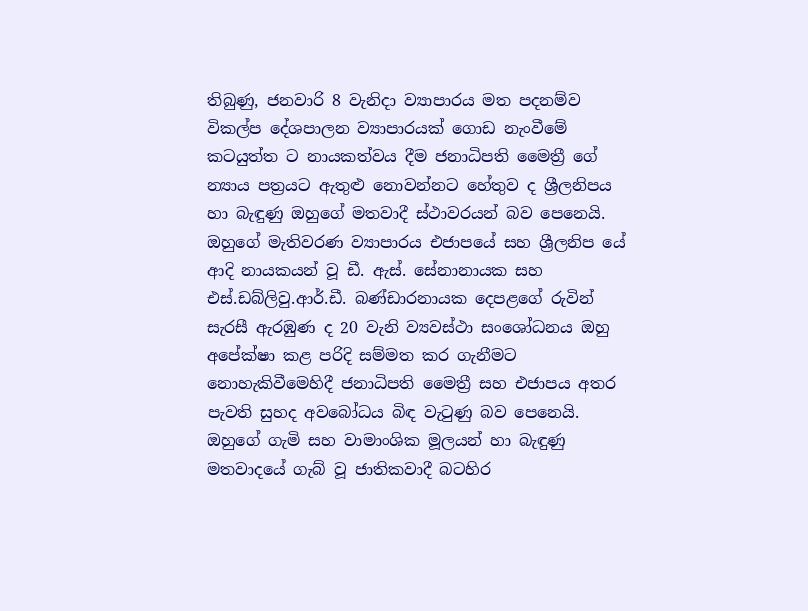තිබුණු, ජනවාරි 8 වැනිදා ව්‍යාපාරය මත පදනම්ව විකල්ප දේශපාලන ව්‍යාපාරයක් ගොඩ නැංවීමේ කටයුත්ත ට නායකත්වය දීම ජනාධිපති මෛත්‍රී ගේ න්‍යාය පත්‍රයට ඇතුළු නොවන්නට හේතුව ද ශ්‍රීලනිපය හා බැඳුණු ඔහුගේ මතවාදී ස්ථාවරයන් බව පෙනෙයි. ඔහුගේ මැතිවරණ ව්‍යාපාරය එජාපයේ සහ ශ්‍රීලනිප යේ ආදි නායකයන් වූ ඩී. ඇස්. සේනානායක සහ එස්.ඩබ්ලිවු.ආර්.ඩී. බණ්ඩාරනායක දෙපළගේ රුවින් සැරසී ඇරඹුණ ද 20 වැනි ව්‍යවස්ථා සංශෝධනය ඔහු අපේක්ෂා කළ පරිදි සම්මත කර ගැනීමට නොහැකිවීමෙහිදී ජනාධිපති මෛත්‍රී සහ එජාපය අතර පැවති සුහද අවබෝධය බිඳ වැටුණු බව පෙනෙයි. ඔහුගේ ගැමි සහ වාමාංශික මූලයන් හා බැඳුණු මතවාදයේ ගැබ් වූ ජාතිකවාදී බටහිර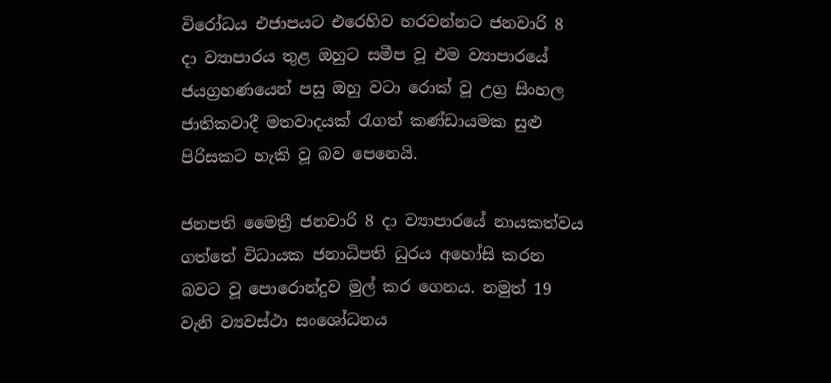විරෝධය එජාපයට එරෙහිව හරවන්නට ජනවාරි 8 දා ව්‍යාපාරය තුළ ඔහුට සමීප වූ එම ව්‍යාපාරයේ ජයග්‍රහණයෙන් පසු ඔහු වටා රොක් වූ උග්‍ර සිංහල ජාතිකවාදී මතවාදයක් රැගත් කණ්ඩායමක සුළු පිරිසකට හැකි වූ බව පෙනෙයි.

ජනපති මෛත්‍රී ජනවාරි 8 දා ව්‍යාපාරයේ නායකත්වය ගත්තේ විධායක ජනාධිපති ධුරය අහෝසි කරන බවට වූ පොරොන්දුව මුල් කර ගෙනය. නමුත් 19 වැනි ව්‍යවස්ථා සංශෝධනය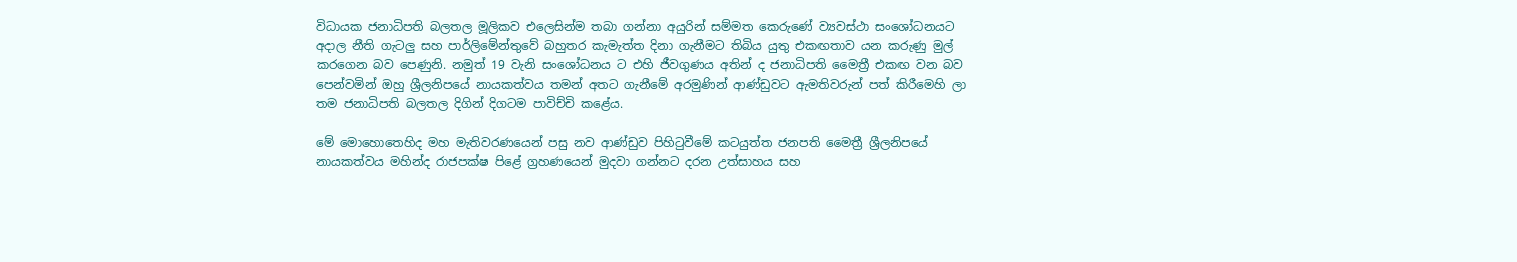විධායක ජනාධිපති බලතල මූලිකව එලෙසින්ම තබා ගන්නා අයුරින් සම්මත කෙරුණේ ව්‍යවස්ථා සංශෝධනයට අදාල නීති ගැටලු සහ පාර්ලිමේන්තුවේ බහුතර කැමැත්ත දිනා ගැනීමට තිබිය යුතු එකඟතාව යන කරුණු මුල් කරගෙන බව පෙණුනි. නමුත් 19 වැනි සංශෝධනය ට එහි ජීවගුණය අතින් ද ජනාධිපති මෛත්‍රී එකඟ වන බව පෙන්වමින් ඔහු ශ්‍රීලනිපයේ නායකත්වය තමන් අතට ගැනීමේ අරමුණින් ආණ්ඩුවට ඇමතිවරුන් පත් කිරීමෙහි ලා තම ජනාධිපති බලතල දිගින් දිගටම පාවිච්චි කළේය.

මේ මොහොතෙහිද මහ මැතිවරණයෙන් පසු නව ආණ්ඩුව පිහිටුවීමේ කටයුත්ත ජනපති මෛත්‍රී ශ්‍රීලනිපයේ නායකත්වය මහින්ද රාජපක්ෂ පිළේ ග්‍රහණයෙන් මුදවා ගන්නට දරන උත්සාහය සහ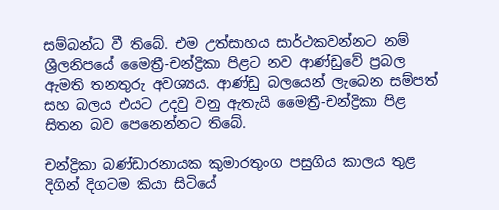සම්බන්ධ වී තිබේ. එම උත්සාහය සාර්ථකවන්නට නම් ශ්‍රීලනිපයේ මෛත්‍රී-චන්ද්‍රිකා පිළට නව ආණ්ඩුවේ ප්‍රබල ඇමති තනතුරු අවශ්‍යය. ආණ්ඩු බලයෙන් ලැබෙන සම්පත් සහ බලය එයට උදවු වනු ඇතැයි මෛත්‍රී-චන්ද්‍රිකා පිළ සිතන බව පෙනෙන්නට තිබේ.

චන්ද්‍රිකා බණ්ඩාරනායක කුමාරතුංග පසුගිය කාලය තුළ දිගින් දිගටම කියා සිටියේ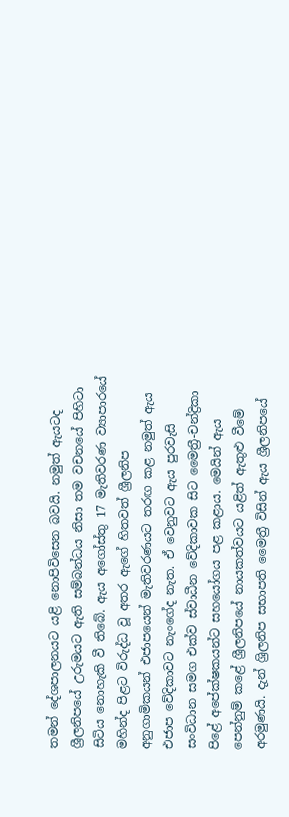තමන් දේශපාලනයට යළි නොපිවිසෙන බවයි. නමුත් ඇයටද ශ්‍රීලනිපයේ උරුමයට ඇති සම්බන්ධය නිසා තම වචනයේ පිහිටා සිටිය නොහැකි වී තිබේ. ඇය අගෝස්තු 17 මැතිවරණ ව්‍යාපාරයේ මහින්ද පිළට විරුද්ධ වූ අතර ඇගේ හිතවත් ශ්‍රීලනිප අනුගාමිකයන් එජාපයෙන් මැතිවරණයට තරඟ කළ නමුත් ඇය එජාප වේදිකාවට නැංගේද නැත. ඒ වෙනුවට ඇය පුරවැසි සංවිධාන සමග එක්ව ස්වාධීන වේදිකාවක සිට මෛත්‍රී-චන්ද්‍රිකා පිළේ අපේක්ෂකයන්ට සහයෝගය පළ කළාය. මෙයින් ඇය පෙන්නුම් කළේ ශ්‍රීලනිපයේ නායකත්වයට යළිත් ඇතුළු වීමේ අරමුණයි. දැන් ශ්‍රිලනිප සභාපති මෛත්‍රී විසින් ඇය ශ්‍රීලනිපයේ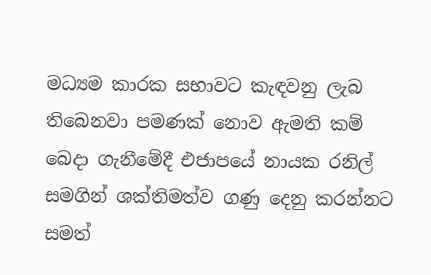මධ්‍යම කාරක සභාවට කැඳවනු ලැබ තිබෙනවා පමණක් නොව ඇමති කම් බෙදා ගැනීමේදී එජාපයේ නායක රනිල් සමගින් ශක්තිමත්ව ගණු දෙනු කරන්නට සමත්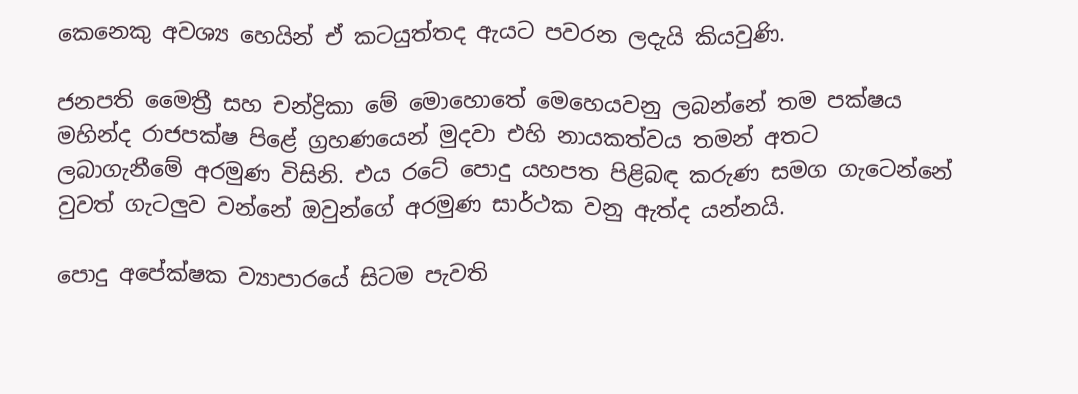කෙනෙකු අවශ්‍ය හෙයින් ඒ කටයුත්තද ඇයට පවරන ලදැයි කියවුණි.

ජනපති මෛත්‍රී සහ චන්ද්‍රිකා මේ මොහොතේ මෙහෙයවනු ලබන්නේ තම පක්ෂය මහින්ද රාජපක්ෂ පිළේ ග්‍රහණයෙන් මුදවා එහි නායකත්වය තමන් අතට ලබාගැනීමේ අරමුණ විසිනි. එය රටේ පොදු යහපත පිළිබඳ කරුණ සමග ගැටෙන්නේ වුවත් ගැටලුව වන්නේ ඔවුන්ගේ අරමුණ සාර්ථක වනු ඇත්ද යන්නයි.

පොදු අපේක්ෂක ව්‍යාපාරයේ සිටම පැවති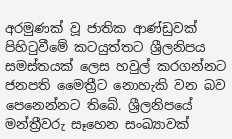අරමුණක් වූ ජාතික ආණ්ඩුවක් පිහිටුවීමේ කටයුත්තට ශ්‍රීලනිපය සමස්තයක් ලෙස හවුල් කරගන්නට ජනපති මෛත්‍රීට නොහැකි වන බව පෙනෙන්නට තිබේ. ශ්‍රීලනිපයේ මන්ත්‍රීවරු සෑහෙන සංඛ්‍යාවක්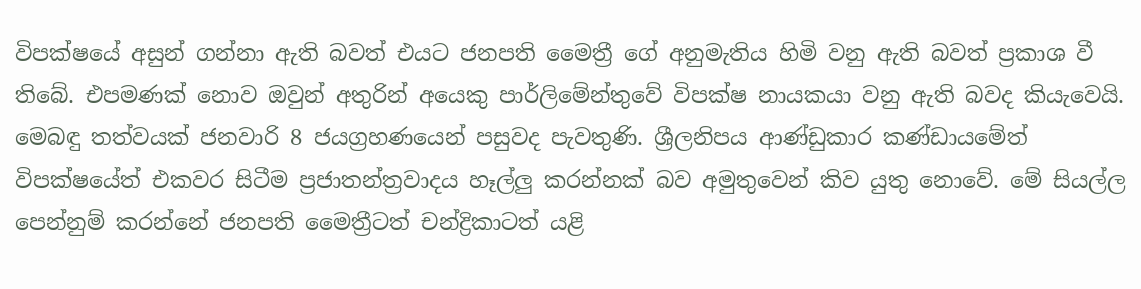විපක්ෂයේ අසුන් ගන්නා ඇති බවත් එයට ජනපති මෛත්‍රී ගේ අනුමැතිය හිමි වනු ඇති බවත් ප්‍රකාශ වී තිබේ. එපමණක් නොව ඔවුන් අතුරින් අයෙකු පාර්ලිමේන්තුවේ විපක්ෂ නායකයා වනු ඇති බවද කියැවෙයි. මෙබඳු තත්වයක් ජනවාරි 8 ජයග්‍රහණයෙන් පසුවද පැවතුණි. ශ්‍රීලනිපය ආණ්ඩුකාර කණ්ඩායමේත් විපක්ෂයේත් එකවර සිටීම ප්‍රජාතන්ත්‍රවාදය හෑල්ලු කරන්නක් බව අමුතුවෙන් කිව යුතු නොවේ. මේ සියල්ල පෙන්නුම් කරන්නේ ජනපති මෛත්‍රීටත් චන්ද්‍රිකාටත් යළි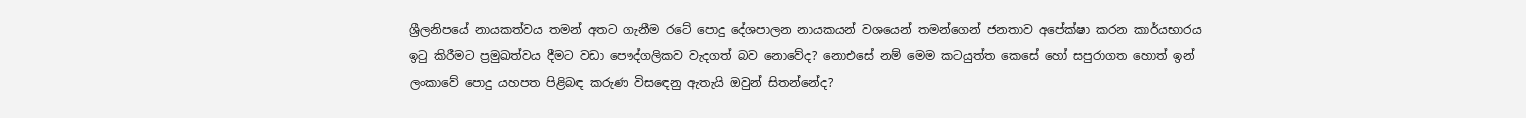ශ්‍රීලනිපයේ නායකත්වය තමන් අතට ගැනීම රටේ පොදු දේශපාලන නායකයන් වශයෙන් තමන්ගෙන් ජනතාව අපේක්ෂා කරන කාර්යභාරය ඉටු කිරීමට ප්‍රමුඛත්වය දීමට වඩා පෞද්ගලිකව වැදගත් බව නොවේද? නොඑසේ නම් මෙම කටයුත්ත කෙසේ හෝ සපුරාගත හොත් ඉන් ලංකාවේ පොදු යහපත පිළිබඳ කරුණ විසඳෙනු ඇතැයි ඔවුන් සිතන්නේද?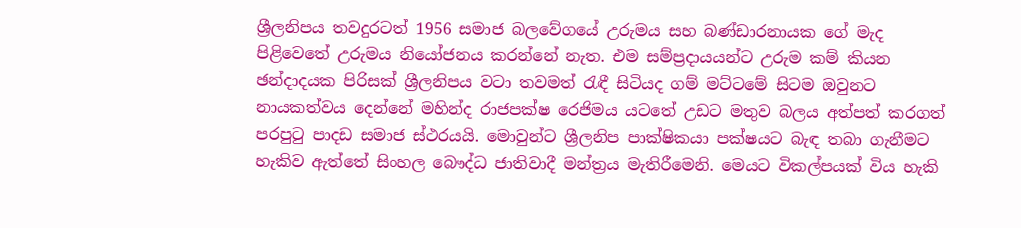ශ්‍රීලනිපය තවදුරටත් 1956 සමාජ බලවේගයේ උරුමය සහ බණ්ඩාරනායක ගේ මැද පිළිවෙතේ උරුමය නියෝජනය කරන්නේ නැත. එම සම්ප්‍රදායයන්ට උරුම කම් කියන ඡන්දාදයක පිරිසක් ශ්‍රීලනිපය වටා තවමත් රැඳී සිටියද ගම් මට්ටමේ සිටම ඔවුනට නායකත්වය දෙන්නේ මහින්ද රාජපක්ෂ රෙජිමය යටතේ උඩට මතුව බලය අත්පත් කරගත් පරපුටු පාදඩ සමාජ ස්ථරයයි. මොවුන්ට ශ්‍රීලනිප පාක්ෂිකයා පක්ෂයට බැඳ තබා ගැනීමට හැකිව ඇත්තේ සිංහල බෞද්ධ ජාතිවාදී මන්ත්‍රය මැතිරීමෙනි. මෙයට විකල්පයක් විය හැකි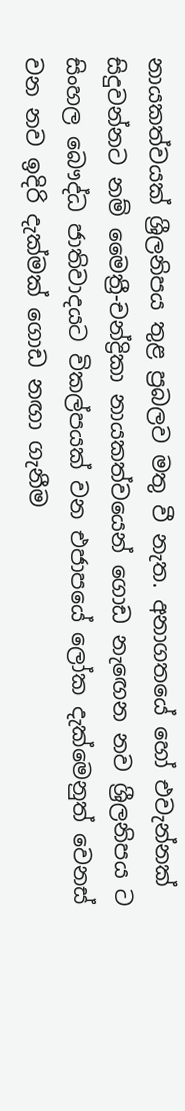නායකත්වයක් ශ්‍රීලනිපය තුළ ප්‍රබලව මතු වී නැත. අනාගතයේ හෝ එවැන්නක් සිදුවන්නට නම් මෛත්‍රී-චන්ද්‍රිකා නායකත්වයෙන් ගොඩ නැඟෙන නව ශ්‍රීලනිපය ට සිංහල බෞද්ධ ජාතිවාදයට විකල්පයක් වන එජාපයේ ලෝක දැක්මෙනුත් වෙනස් වන නව ඉදිරි දැක්මක් ගොඩ නඟා ගැනීම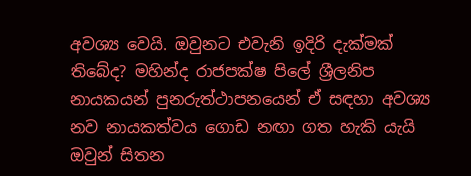අවශ්‍ය වෙයි. ඔවුනට එවැනි ඉදිරි දැක්මක් තිබේද? මහින්ද රාජපක්ෂ පිලේ ශ්‍රීලනිප නායකයන් පුනරුත්ථාපනයෙන් ඒ සඳහා අවශ්‍ය නව නායකත්වය ගොඩ නඟා ගත හැකි යැයි ඔවුන් සිතන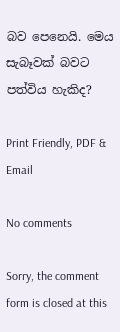බව පෙනෙයි. මෙය සැබෑවක් බවට පත්විය හැකිද?

Print Friendly, PDF & Email

No comments

Sorry, the comment form is closed at this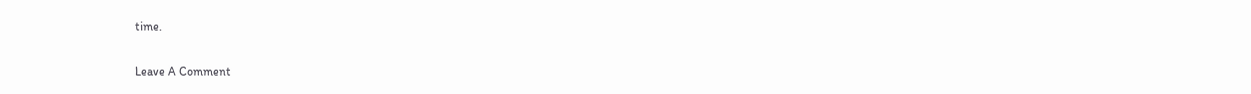time.

Leave A Comment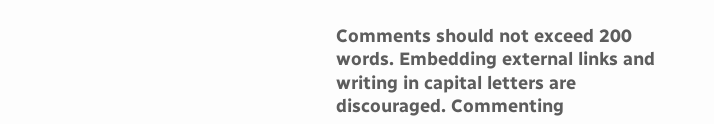Comments should not exceed 200 words. Embedding external links and writing in capital letters are discouraged. Commenting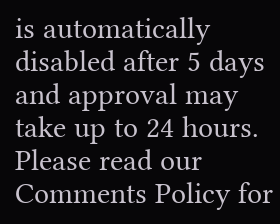is automatically disabled after 5 days and approval may take up to 24 hours. Please read our Comments Policy for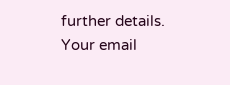further details. Your email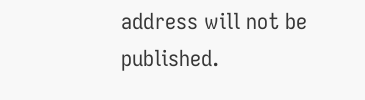address will not be published.